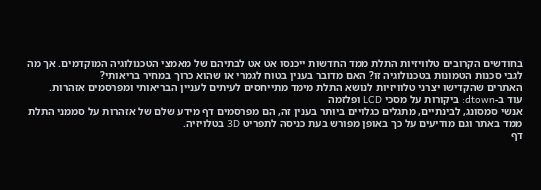בחודשים הקרובים טלוויזיות התלת ממד החדשות ייכנסו אט אט לבתיהם של מאמצי הטכנולוגיה המוקדמים. אך מה לגבי סכנות הטמונות בטכנולוגיה זו? האם מדובר בענין בטוח לגמרי או שהוא כרוך במחיר בריאותי?
האתרים שהקדישו יצרני טלוויזיות לנושא התלת מימד מתייחסים לעיתים לעניין הבריאותי ומפרסמים אזהרות.
עוד ב-dtown: ביקורות על מסכי LCD ופלזמה
אנשי סמסונג, לבינתיים, מתגלים כגלויים ביותר בענין זה, הם מפרסמים דף מידע שלם של אזהרות על סממני התלת ממד באתר וגם מודיעים על כך באופן מפורש בעת כניסה לתפריט 3D בטלויזיה.
דף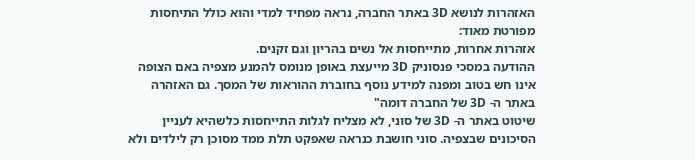האזהרות לנושא 3D באתר החברה, נראה מפחיד למדי והוא כולל התיחסות מפורטת מאוד:
אזהרות אחרות, מתייחסות אל נשים בהריון וגם זקנים.
ההודעה במסכי פנסוניק 3D מייעצת באופן מנומס להמנע מצפיה באם הצופה אינו חש בטוב ומפנה למידע נוסף בחוברת ההוראות של המסך. גם האזהרה באתר ה- 3D של החברה דומה"
שיטוט באתר ה- 3D של סוני, לא מצליח לגלות התייחסות כלשהיא לעניין הסיכונים שבצפיה. סוני חושבת כנראה שאפקט תלת ממד מסוכן רק לילדים ולא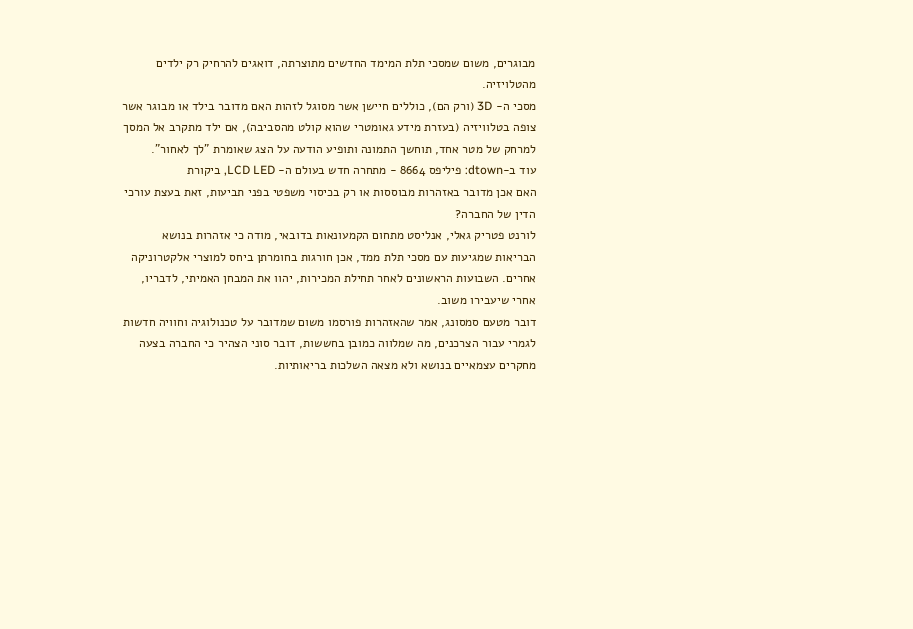מבוגרים, משום שמסכי תלת המימד החדשים מתוצרתה, דואגים להרחיק רק ילדים מהטלויזיה.
מסכי ה- 3D (ורק הם), כוללים חיישן אשר מסוגל לזהות האם מדובר בילד או מבוגר אשר צופה בטלוויזיה (בעזרת מידע גאומטרי שהוא קולט מהסביבה), אם ילד מתקרב אל המסך למרחק של מטר אחד, תוחשך התמונה ותופיע הודעה על הצג שאומרת "לך לאחור".
עוד ב-dtown: פיליפס 8664 - מתחרה חדש בעולם ה- LCD LED, ביקורת
האם אכן מדובר באזהרות מבוססות או רק בכיסוי משפטי בפני תביעות, זאת בעצת עורכי הדין של החברה?
לורנט פטריק גאלי, אנליסט מתחום הקמעונאות בדובאי, מודה כי אזהרות בנושא הבריאות שמגיעות עם מסכי תלת ממד, אכן חורגות בחומרתן ביחס למוצרי אלקטרוניקה אחרים. השבועות הראשונים לאחר תחילת המכירות, יהוו את המבחן האמיתי, לדבריו, אחרי שיעבירו משוב.
דובר מטעם סמסונג, אמר שהאזהרות פורסמו משום שמדובר על טכנולוגיה וחוויה חדשות לגמרי עבור הצרכנים, מה שמלווה כמובן בחששות, דובר סוני הצהיר כי החברה בצעה מחקרים עצמאיים בנושא ולא מצאה השלכות בריאותיות.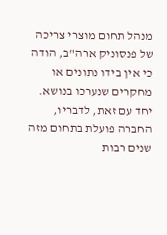מנהל תחום מוצרי צריכה של פנסוניק ארה"ב, הודה כי אין בידו נתונים או מחקרים שנערכו בנושא. יחד עם זאת, לדבריו, החברה פועלת בתחום מזה שנים רבות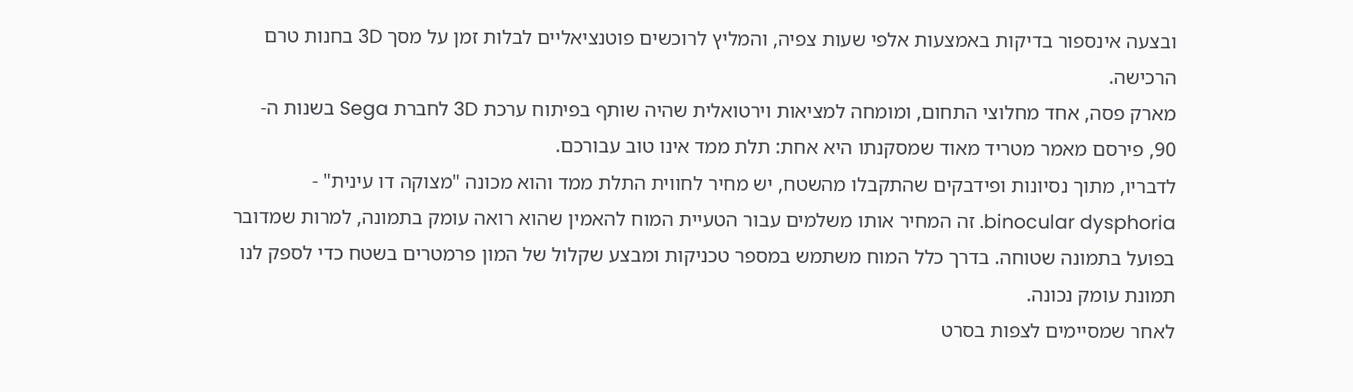ובצעה אינספור בדיקות באמצעות אלפי שעות צפיה, והמליץ לרוכשים פוטנציאליים לבלות זמן על מסך 3D בחנות טרם הרכישה.
מארק פסה, אחד מחלוצי התחום, ומומחה למציאות וירטואלית שהיה שותף בפיתוח ערכת 3D לחברת Sega בשנות ה- 90, פירסם מאמר מטריד מאוד שמסקנתו היא אחת: תלת ממד אינו טוב עבורכם.
לדבריו, מתוך נסיונות ופידבקים שהתקבלו מהשטח, יש מחיר לחווית התלת ממד והוא מכונה "מצוקה דו עינית" - binocular dysphoria. זה המחיר אותו משלמים עבור הטעיית המוח להאמין שהוא רואה עומק בתמונה, למרות שמדובר בפועל בתמונה שטוחה. בדרך כלל המוח משתמש במספר טכניקות ומבצע שקלול של המון פרמטרים בשטח כדי לספק לנו תמונת עומק נכונה.
לאחר שמסיימים לצפות בסרט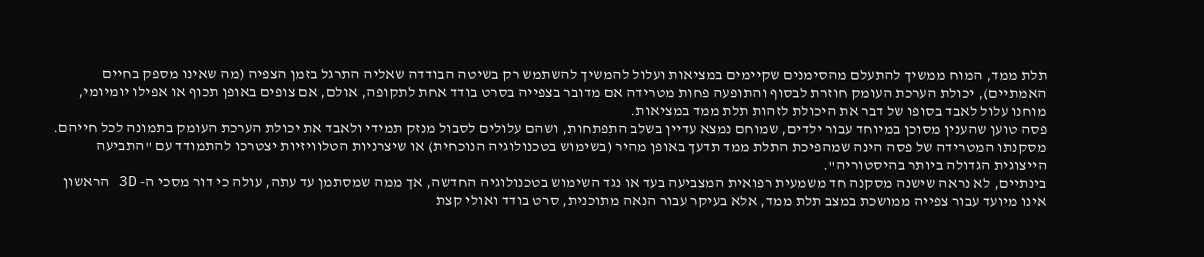תלת ממד, המוח ממשיך להתעלם מהסימנים שקיימים במציאות ועלול להמשיך להשתמש רק בשיטה הבודדה שאליה התרגל בזמן הצפיה (מה שאינו מספק בחיים האמתיים), יכולת הערכת העומק חוזרת לבסוף והתופעה פחות מטרידה אם מדובר בצפייה בסרט בודד אחת לתקופה, אולם, אם צופים באופן תכוף או אפילו יומיומי, מוחנו עלול לאבד בסופו של דבר את היכולת לזהות תלת ממד במציאות.
פסה טוען שהענין מסוכן במיוחד עבור ילדים, שמוחם נמצא עדיין בשלב התפתחות, ושהם עלולים לסבול מנזק תמידי ולאבד את יכולת הערכת העומק בתמונה לכל חייהם.
מסקנתו המטרידה של פסה הינה שמהפיכת התלת ממד תדעך באופן מהיר (בשימוש בטכנולוגיה הנוכחית) או שיצרניות הטלוויזיות יצטרכו להתמודד עם "התביעה הייצוגית הגדולה ביותר בהיסטוריה".
בינתיים, לא נראה שישנה מסקנה חד משמעית רפואית המצביעה בעד או נגד השימוש בטכנולוגיה החדשה, אך ממה שמסתמן עד עתה, עולה כי דור מסכי ה- 3D הראשון אינו מיועד עבור צפייה ממושכת במצב תלת ממד, אלא בעיקר עבור הנאה מתוכנית, סרט בודד ואולי קצת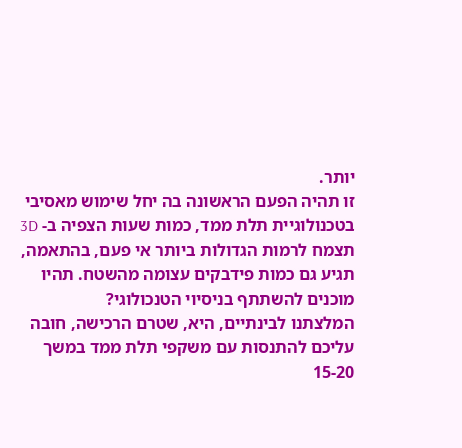יותר.
זו תהיה הפעם הראשונה בה יחל שימוש מאסיבי בטכנולוגיית תלת ממד, כמות שעות הצפיה ב- 3D תצמח לרמות הגדולות ביותר אי פעם, בהתאמה, תגיע גם כמות פידבקים עצומה מהשטח. תהיו מוכנים להשתתף בניסיוי הטנכולוגי?
המלצתנו לבינתיים, היא, שטרם הרכישה, חובה עליכם להתנסות עם משקפי תלת ממד במשך 15-20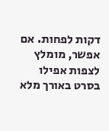דקות לפחות. אם אפשר, מומלץ לצפות אפילו בסרט באורך מלא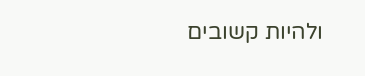ולהיות קשובים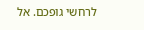לרחשי גופכם. אל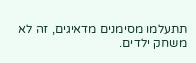תתעלמו מסימנים מדאיגים, זה לא משחק ילדים.